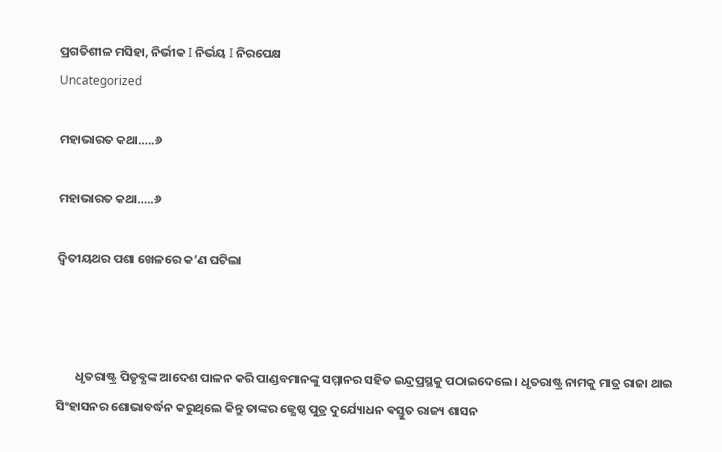ପ୍ରଗତିଶୀଳ ମସିହା, ନିର୍ଭୀକ I ନିର୍ଭୟ I ନିରପେକ୍ଷ
Uncategorized

ମହାଭାରତ କଥା…..୬

ମହାଭାରତ କଥା…..୬

ଦ୍ବିତୀୟଥର ପଶା ଖେଳରେ କ’ଣ ଘଟିଲା



       ଧୃତରାଷ୍ଟ୍ର ପିତୃବ୍ଯଙ୍କ ଆଦେଶ ପାଳନ କରି ପାଣ୍ଡବମାନଙ୍କୁ ସମ୍ମାନର ସହିତ ଇନ୍ଦ୍ରପ୍ରସ୍ଥକୁ ପଠାଇଦେଲେ । ଧୃତରାଷ୍ଟ୍ର ନାମକୁ ମାତ୍ର ରାଜା ଥାଇ ସିଂହାସନର ଶୋଭାବର୍ଦ୍ଧନ କରୁଥିଲେ କିନ୍ତୁ ତାଙ୍କର ଜ୍ଯେଷ୍ଠ ପୁତ୍ର ଦୁର୍ଯ୍ୟୋଧନ ଵସ୍ତୁତ ରାଜ୍ୟ ଶାସନ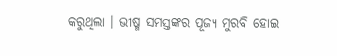କରୁଥିଲା । ଭୀଷ୍ମ ସମସ୍ତଙ୍କର ପୂଜ୍ଯ ମୁରବି ହୋଇ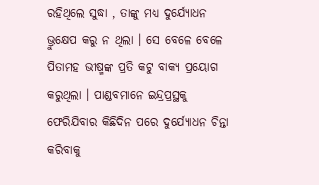ରହିଥିଲେ ସୁଦ୍ଧା , ତାଙ୍କୁ ମଧ୍ୟ ଦୁର୍ଯ୍ୟୋଧନ ଭ୍ରୁକ୍ଷେପ କରୁ ନ ଥିଲା । ସେ ବେଳେ ବେଳେ ପିତାମହ ଭୀଷ୍ମଙ୍କ ପ୍ରତି କଟୁ ବାକ୍ଯ ପ୍ରୟୋଗ କରୁଥିଲା । ପାଣ୍ଡବମାନେ ଇନ୍ଦ୍ରପ୍ରସ୍ଥକୁ ଫେରିଯିବାର କିଛିଦିନ ପରେ ଦୁର୍ଯ୍ୟୋଧନ ଚିନ୍ତା କରିବାକୁ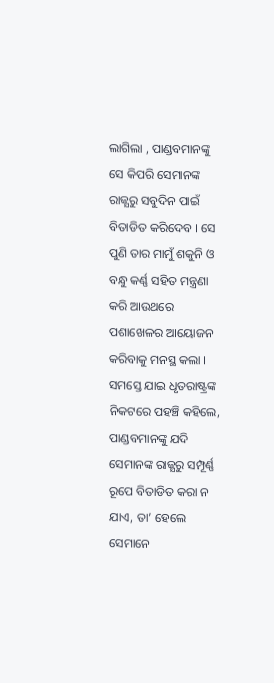ଲାଗିଲା , ପାଣ୍ଡବମାନଙ୍କୁ ସେ କିପରି ସେମାନଙ୍କ ରାଜ୍ଯରୁ ସବୁଦିନ ପାଇଁ ବିତାଡିତ କରିଦେବ । ସେ ପୁଣି ତାର ମାମୁଁ ଶକୁନି ଓ ବନ୍ଧୁ କର୍ଣ୍ଣ ସହିତ ମନ୍ତ୍ରଣା କରି ଆଉଥରେ ପଶାଖେଳର ଆୟୋଜନ କରିବାକୁ ମନସ୍ଥ କଲା । ସମସ୍ତେ ଯାଇ ଧୃତରାଷ୍ଟ୍ରଙ୍କ ନିକଟରେ ପହଞ୍ଚି କହିଲେ, ପାଣ୍ଡବମାନଙ୍କୁ ଯଦି ସେମାନଙ୍କ ରାଜ୍ଯରୁ ସମ୍ପୂର୍ଣ୍ଣ ରୂପେ ବିତାଡିତ କରା ନ ଯାଏ, ତା’ ହେଲେ ସେମାନେ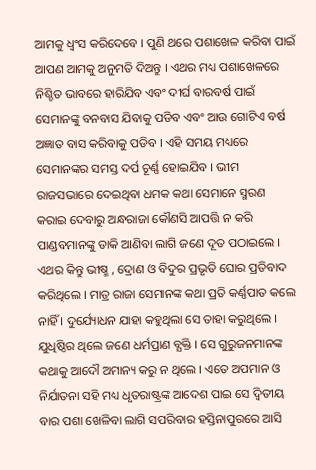ଆମକୁ ଧ୍ବଂସ କରିଦେବେ । ପୁଣି ଥରେ ପଶାଖେଳ କରିବା ପାଇଁ ଆପଣ ଆମକୁ ଅନୁମତି ଦିଅନ୍ତୁ । ଏଥର ମଧ୍ୟ ପଶାଖେଳରେ ନିଶ୍ଚିତ ଭାବରେ ହାରିଯିବ ଏବଂ ଦୀର୍ଘ ବାରବର୍ଷ ପାଇଁ ସେମାନଙ୍କୁ ବନବାସ ଯିବାକୁ ପଡିବ ଏବଂ ଆଉ ଗୋଟିଏ ବର୍ଷ ଅଜ୍ଞାତ ବାସ କରିବାକୁ ପଡିବ । ଏହି ସମୟ ମଧ୍ୟରେ ସେମାନଙ୍କର ସମସ୍ତ ଦର୍ପ ଚୂର୍ଣ୍ଣ ହୋଇଯିବ । ଭୀମ ରାଜସଭାରେ ଦେଇଥିବା ଧମକ କଥା ସେମାନେ ସ୍ମରଣ କରାଇ ଦେବାରୁ ଅନ୍ଧରାଜା କୌଣସି ଆପତ୍ତି ନ କରି ପାଣ୍ଡବମାନଙ୍କୁ ଡାକି ଆଣିବା ଲାଗି ଜଣେ ଦୂତ ପଠାଇଲେ । ଏଥର କିନ୍ତୁ ଭୀଷ୍ମ , ଦ୍ରୋଣ ଓ ବିଦୁର ପ୍ରଭୃତି ଘୋର ପ୍ରତିବାଦ କରିଥିଲେ । ମାତ୍ର ରାଜା ସେମାନଙ୍କ କଥା ପ୍ରତି କର୍ଣ୍ଣପାତ କଲେ ନାହିଁ । ଦୁର୍ଯ୍ୟୋଧନ ଯାହା କହୁଥିଲା ସେ ତାହା କରୁଥିଲେ । ଯୁଧିଷ୍ଠିର ଥିଲେ ଜଣେ ଧର୍ମପ୍ରାଣ ବ୍ଯକ୍ତି । ସେ ଗୁରୁଜନମାନଙ୍କ କଥାକୁ ଆଦୌ ଅମାନ୍ୟ କରୁ ନ ଥିଲେ । ଏତେ ଅପମାନ ଓ ନିର୍ଯାତନା ସହି ମଧ୍ୟ ଧୃତରାଷ୍ଟ୍ରଙ୍କ ଆଦେଶ ପାଇ ସେ ଦ୍ବିତୀୟ ବାର ପଶା ଖେଳିବା ଲାଗି ସପରିବାର ହସ୍ତିନାପୁରରେ ଆସି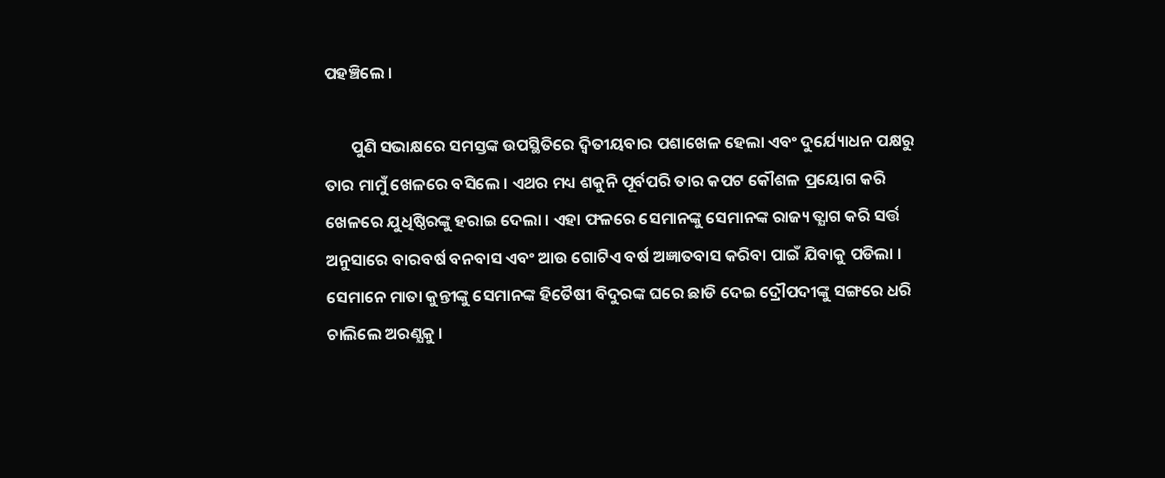ପହଞ୍ଚିଲେ ।

       ପୁଣି ସଭାକ୍ଷରେ ସମସ୍ତଙ୍କ ଉପସ୍ଥିତିରେ ଦ୍ବିତୀୟବାର ପଶାଖେଳ ହେଲା ଏବଂ ଦୁର୍ଯ୍ୟୋଧନ ପକ୍ଷରୁ ତାର ମାମୁଁ ଖେଳରେ ବସିଲେ । ଏଥର ମଧ୍ୟ ଶକୁନି ପୂର୍ବପରି ତାର କପଟ କୌଶଳ ପ୍ରୟୋଗ କରି ଖେଳରେ ଯୁଧିଷ୍ଠିରଙ୍କୁ ହରାଇ ଦେଲା । ଏହା ଫଳରେ ସେମାନଙ୍କୁ ସେମାନଙ୍କ ରାଜ୍ୟ ତ୍ଯାଗ କରି ସର୍ତ୍ତ ଅନୁସାରେ ବାରବର୍ଷ ବନବାସ ଏବଂ ଆଉ ଗୋଟିଏ ବର୍ଷ ଅଜ୍ଞାତବାସ କରିବା ପାଇଁ ଯିବାକୁ ପଡିଲା । ସେମାନେ ମାତା କୁନ୍ତୀଙ୍କୁ ସେମାନଙ୍କ ହିତୈଷୀ ବିଦୁରଙ୍କ ଘରେ ଛାଡି ଦେଇ ଦ୍ରୌପଦୀଙ୍କୁ ସଙ୍ଗରେ ଧରି ଚାଲିଲେ ଅରଣ୍ଯକୁ ।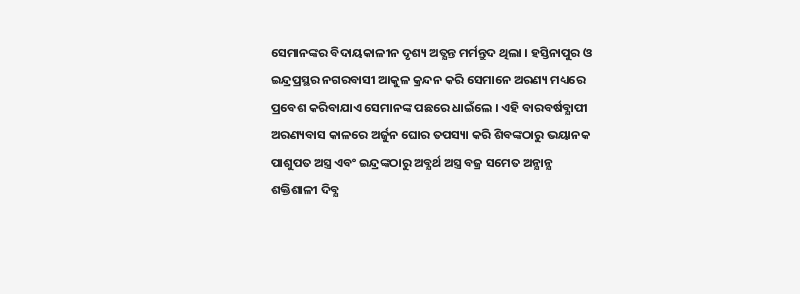ସେମାନଙ୍କର ବିଦାୟକାଳୀନ ଦୃଶ୍ୟ ଅତ୍ଯନ୍ତ ମର୍ମନ୍ତୁଦ ଥିଲା । ହସ୍ତିନାପୁର ଓ ଇନ୍ଦ୍ରପ୍ରସ୍ଥର ନଗରବାସୀ ଆକୁଳ କ୍ରନ୍ଦନ କରି ସେମାନେ ଅରଣ୍ୟ ମଧ୍ୟରେ ପ୍ରବେଶ କରିବାଯାଏ ସେମାନଙ୍କ ପଛରେ ଧାଇଁଲେ । ଏହି ବାରବର୍ଷବ୍ଯାପୀ ଅରଣ୍ୟବାସ କାଳରେ ଅର୍ଜୁନ ଘୋର ତପସ୍ୟା କରି ଶିବଙ୍କଠାରୁ ଭୟାନକ ପାଶୁପତ ଅସ୍ତ୍ର ଏବଂ ଇନ୍ଦ୍ରଙ୍କଠାରୁ ଅବ୍ଯର୍ଥ ଅସ୍ତ୍ର ବଜ୍ର ସମେତ ଅନ୍ଯାନ୍ଯ ଶକ୍ତିଶାଳୀ ଦିବ୍ଯ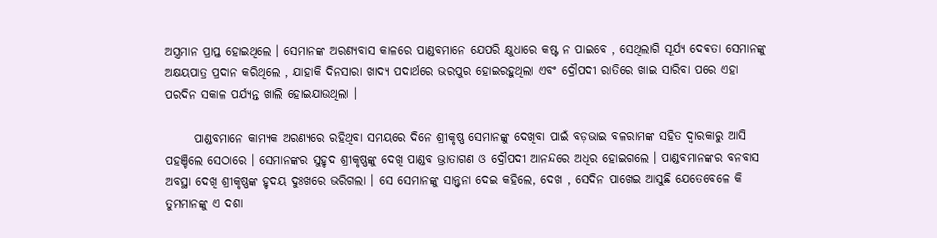ଅସ୍ତ୍ରମାନ ପ୍ରାପ୍ତ ହୋଇଥିଲେ । ସେମାନଙ୍କ ଅରଣ୍ୟବାସ କାଳରେ ପାଣ୍ଡବମାନେ ଯେପରି କ୍ଷୁଧାରେ କଷ୍ଟ ନ ପାଇବେ , ସେଥିଲାଗି ସୂର୍ଯ୍ୟ ଦେଵତା ସେମାନଙ୍କୁ ଅକ୍ଷୟପାତ୍ର ପ୍ରଦାନ କରିଥିଲେ , ଯାହାକି ଦିନସାରା ଖାଦ୍ଯ ପଦାର୍ଥରେ ଭରପୁର ହୋଇରହୁଥିଲା ଏବଂ ଦ୍ରୌପଦୀ ରାତିରେ ଖାଇ ସାରିବା ପରେ ଏହା ପରଦିନ ସକାଳ ପର୍ଯ୍ୟନ୍ତ ଖାଲି ହୋଇଯାଉଥିଲା ।

      ପାଣ୍ଡବମାନେ କାମ୍ଯକ ଅରଣ୍ୟରେ ରହିଥିବା ସମୟରେ ଦିନେ ଶ୍ରୀକୃଷ୍ଣ ସେମାନଙ୍କୁ ଦେଖିବା ପାଇଁ ବଡ଼ଭାଇ ବଳରାମଙ୍କ ସହିତ ଦ୍ବାରକାରୁ ଆସି ପହଞ୍ଚିଲେ ସେଠାରେ । ସେମାନଙ୍କର ସୁହୃଦ ଶ୍ରୀକୃଷ୍ଣଙ୍କୁ ଦେଖି ପାଣ୍ଡବ ଭ୍ରାତାଗଣ ଓ ଦ୍ରୌପଦୀ ଆନନ୍ଦରେ ଅଧିର ହୋଇଗଲେ । ପାଣ୍ଡବମାନଙ୍କର ବନବାସ ଅବସ୍ଥା ଦେଖି ଶ୍ରୀକୃଷ୍ଣଙ୍କ ହୃଦୟ ଦୁଃଖରେ ଭରିଗଲା । ସେ ସେମାନଙ୍କୁ ସାନ୍ତ୍ବନା ଦେଇ କହିଲେ, ଦେଖ , ସେଦିନ ପାଖେଇ ଆସୁଛି ଯେତେବେଳେ କି ତୁମମାନଙ୍କୁ ଏ ଦଶା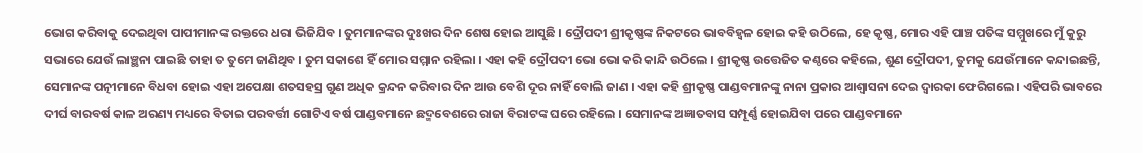ଭୋଗ କରିବାକୁ ଦେଇଥିବା ପାପୀମାନଙ୍କ ରକ୍ତରେ ଧରା ଭିଜିଯିବ । ତୁମମାନଙ୍କର ଦୁଃଖର ଦିନ ଶେଷ ହୋଇ ଆସୁଛି । ଦ୍ରୌପଦୀ ଶ୍ରୀକୃଷ୍ଣଙ୍କ ନିକଟରେ ଭାବବିହ୍ବଳ ହୋଇ କହି ଉଠିଲେ, ହେ କୃଷ୍ଣ, ମୋର ଏହି ପାଞ୍ଚ ପତିଙ୍କ ସମ୍ମୁଖରେ ମୁଁ କୁରୁ ସଭାରେ ଯେଉଁ ଲାଞ୍ଛନା ପାଇଛି ତାହା ତ ତୁମେ ଜାଣିଥିବ । ତୁମ ସକାଶେ ହିଁ ମୋର ସମ୍ମାନ ରହିଲା । ଏହା କହି ଦ୍ରୌପଦୀ ଭୋ ଭୋ କରି କାନ୍ଦି ଉଠିଲେ । ଶ୍ରୀକୃଷ୍ଣ ଉତ୍ତେଜିତ କଣ୍ଠରେ କହିଲେ, ଶୁଣ ଦ୍ରୌପଦୀ, ତୁମକୁ ଯେଉଁମାନେ କନ୍ଦାଇଛନ୍ତି, ସେମାନଙ୍କ ପତ୍ନୀମାନେ ବିଧବା ହୋଇ ଏହା ଅପେକ୍ଷା ଶତସହସ୍ର ଗୁଣ ଅଧିକ କ୍ରନ୍ଦନ କରିବାର ଦିନ ଆଉ ବେଶି ଦୂର ନାହିଁ ବୋଲି ଜାଣ । ଏହା କହି ଶ୍ରୀକୃଷ୍ଣ ପାଣ୍ଡବମାନଙ୍କୁ ନାନା ପ୍ରକାର ଆଶ୍ଵାସନା ଦେଇ ଦ୍ବାରକା ଫେରିଗଲେ । ଏହିପରି ଭାବରେ ଦୀର୍ଘ ବାରବର୍ଷ କାଳ ଅରଣ୍ୟ ମଧ୍ୟରେ ବିତାଇ ପରବର୍ତ୍ତୀ ଗୋଟିଏ ବର୍ଷ ପାଣ୍ଡବମାନେ ଛଦ୍ମବେଶରେ ରାଜା ବିରାଟଙ୍କ ଘରେ ରହିଲେ । ସେମାନଙ୍କ ଅଜ୍ଞାତବାସ ସମ୍ପୂର୍ଣ୍ଣ ହୋଇଯିବା ପରେ ପାଣ୍ଡବମାନେ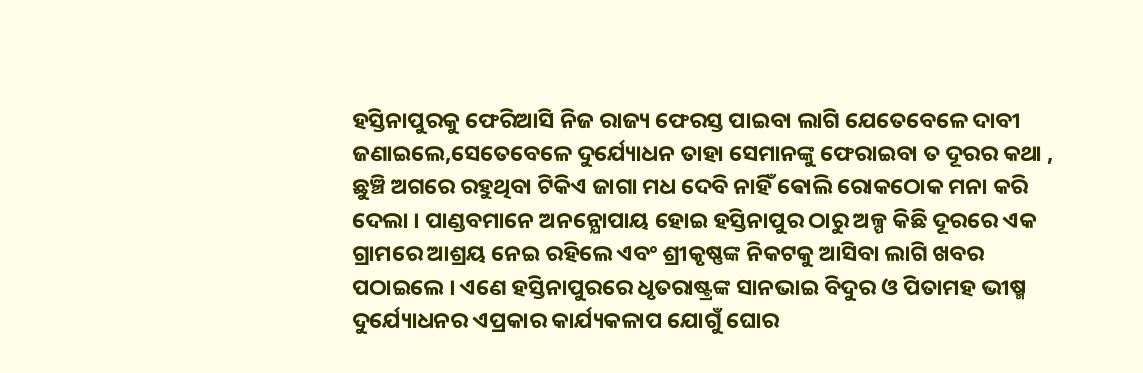ହସ୍ତିନାପୁରକୁ ଫେରିଆସି ନିଜ ରାଜ୍ୟ ଫେରସ୍ତ ପାଇବା ଲାଗି ଯେତେବେଳେ ଦାବୀ ଜଣାଇଲେ,ସେତେବେଳେ ଦୁର୍ଯ୍ୟୋଧନ ତାହା ସେମାନଙ୍କୁ ଫେରାଇବା ତ ଦୂରର କଥା , ଛୁଞ୍ଚି ଅଗରେ ରହୁଥିବା ଟିକିଏ ଜାଗା ମଧ ଦେବି ନାହିଁ ଵୋଲି ରୋକଠୋକ ମନା କରି ଦେଲା । ପାଣ୍ଡବମାନେ ଅନନ୍ଯୋପାୟ ହୋଇ ହସ୍ତିନାପୁର ଠାରୁ ଅଳ୍ପ କିଛି ଦୂରରେ ଏକ ଗ୍ରାମରେ ଆଶ୍ରୟ ନେଇ ରହିଲେ ଏବଂ ଶ୍ରୀକୃଷ୍ଣଙ୍କ ନିକଟକୁ ଆସିବା ଲାଗି ଖବର ପଠାଇଲେ । ଏଣେ ହସ୍ତିନାପୁରରେ ଧୃତରାଷ୍ଟ୍ରଙ୍କ ସାନଭାଇ ବିଦୁର ଓ ପିତାମହ ଭୀଷ୍ମ ଦୁର୍ଯ୍ୟୋଧନର ଏପ୍ରକାର କାର୍ଯ୍ୟକଳାପ ଯୋଗୁଁ ଘୋର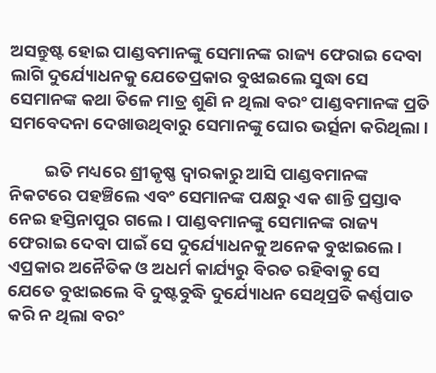ଅସନ୍ତୁଷ୍ଟ ହୋଇ ପାଣ୍ଡବମାନଙ୍କୁ ସେମାନଙ୍କ ରାଜ୍ୟ ଫେରାଇ ଦେବା ଲାଗି ଦୁର୍ଯ୍ୟୋଧନକୁ ଯେତେପ୍ରକାର ବୁଝାଇଲେ ସୁଦ୍ଧା ସେ ସେମାନଙ୍କ କଥା ତିଳେ ମାତ୍ର ଶୁଣି ନ ଥିଲା ବରଂ ପାଣ୍ଡବମାନଙ୍କ ପ୍ରତି ସମବେଦନା ଦେଖାଉଥିବାରୁ ସେମାନଙ୍କୁ ଘୋର ଭର୍ତ୍ସନା କରିଥିଲା ।

         ଇତି ମଧ୍ୟରେ ଶ୍ରୀକୃଷ୍ଣ ଦ୍ବାରକାରୁ ଆସି ପାଣ୍ଡବମାନଙ୍କ ନିକଟରେ ପହଞ୍ଚିଲେ ଏବଂ ସେମାନଙ୍କ ପକ୍ଷରୁ ଏକ ଶାନ୍ତି ପ୍ରସ୍ତାବ ନେଇ ହସ୍ତିନାପୁର ଗଲେ । ପାଣ୍ଡବମାନଙ୍କୁ ସେମାନଙ୍କ ରାଜ୍ୟ ଫେରାଇ ଦେବା ପାଇଁ ସେ ଦୁର୍ଯ୍ୟୋଧନକୁ ଅନେକ ବୁଝାଇଲେ । ଏପ୍ରକାର ଅନୈତିକ ଓ ଅଧର୍ମ କାର୍ଯ୍ୟରୁ ବିରତ ରହିବାକୁ ସେ ଯେତେ ବୁଝାଇଲେ ବି ଦୁଷ୍ଟବୁଦ୍ଧି ଦୁର୍ଯ୍ୟୋଧନ ସେଥିପ୍ରତି କର୍ଣ୍ଣପାତ କରି ନ ଥିଲା ବରଂ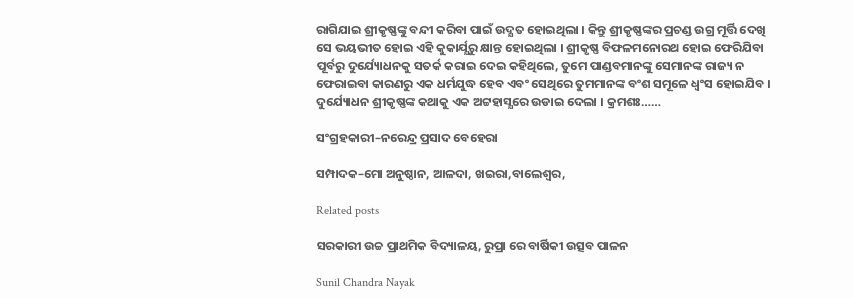ରାଗିଯାଇ ଶ୍ରୀକୃଷ୍ଣଙ୍କୁ ବନ୍ଦୀ କରିବା ପାଇଁ ଉଦ୍ଯତ ହୋଇଥିଲା । କିନ୍ତୁ ଶ୍ରୀକୃଷ୍ଣଙ୍କର ପ୍ରଚଣ୍ଡ ଉଗ୍ର ମୂର୍ତ୍ତି ଦେଖି ସେ ଭୟଭୀତ ହୋଇ ଏହି କୁକାର୍ଯ୍ଯରୁ କ୍ଷାନ୍ତ ହୋଇଥିଲା । ଶ୍ରୀକୃଷ୍ଣ ବିଫଳମନୋରଥ ହୋଇ ଫେରିଯିବା ପୂର୍ବରୁ ଦୁର୍ଯ୍ୟୋଧନକୁ ସତର୍କ କରାଇ ଦେଇ କହିଥିଲେ, ତୁମେ ପାଣ୍ଡବମାନଙ୍କୁ ସେମାନଙ୍କ ରାଜ୍ୟ ନ ଫେରାଇବା କାରଣରୁ ଏକ ଧର୍ମଯୁଦ୍ଧ ହେବ ଏବଂ ସେଥିରେ ତୁମମାନଙ୍କ ବଂଶ ସମୂଳେ ଧ୍ବଂସ ହୋଇଯିବ । ଦୁର୍ଯ୍ୟୋଧନ ଶ୍ରୀକୃଷ୍ଣଙ୍କ କଥାକୁ ଏକ ଅଟ୍ଟହାସ୍ଯରେ ଉଡାଇ ଦେଲା । କ୍ରମଶଃ……

ସଂଗ୍ରହକାରୀ–ନରେନ୍ଦ୍ର ପ୍ରସାଦ ବେହେରା

ସମ୍ପାଦକ–ମୋ ଅନୁଷ୍ଠାନ, ଆଳଦା, ଖଇରା,ବାଲେଶ୍ଵର,

Related posts

ସରକାରୀ ଉଚ୍ଚ ପ୍ରାଥମିକ ବିଦ୍ୟାଳୟ, ରୁପ୍ରା ରେ ବାର୍ଷିକୀ ଉତ୍ସବ ପାଳନ

Sunil Chandra Nayak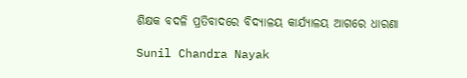ଶିକ୍ଷକ ବଦଳି ପ୍ରତିବାଦରେ ବିଦ୍ୟାଳୟ କାର୍ଯ୍ୟାଳୟ ଆଗରେ ଧାରଣା

Sunil Chandra Nayak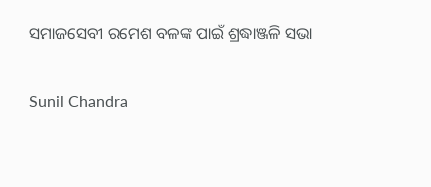ସମାଜସେବୀ ରମେଶ ବଳଙ୍କ ପାଇଁ ଶ୍ରଦ୍ଧାଞ୍ଜଳି ସଭା

Sunil Chandra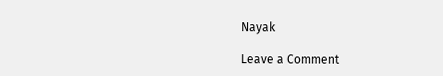Nayak

Leave a Comment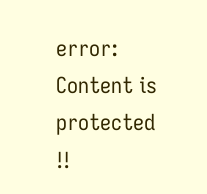error: Content is protected !!